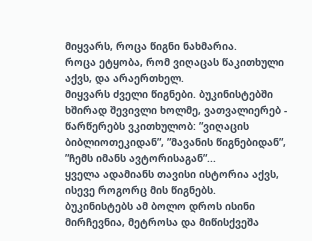მიყვარს, როცა წიგნი ნახმარია.
როცა ეტყობა, რომ ვიღაცას წაკითხული აქვს, და არაერთხელ.
მიყვარს ძველი წიგნები. ბუკინისტებში ხშირად შევივლი ხოლმე, ვათვალიერებ - წარწერებს ვკითხულობ: ”ვიღაცის ბიბლიოთეკიდან”, ”მავანის წიგნებიდან”, ”ჩემს იმანს ავტორისაგან”...
ყველა ადამიანს თავისი ისტორია აქვს, ისევე როგორც მის წიგნებს.
ბუკინისტებს ამ ბოლო დროს ისინი მირჩევნია, მეტროსა და მიწისქვეშა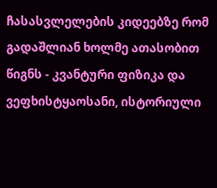ჩასასვლელების კიდეებზე რომ გადაშლიან ხოლმე ათასობით წიგნს - კვანტური ფიზიკა და ვეფხისტყაოსანი, ისტორიული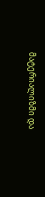მატერიალიზმი და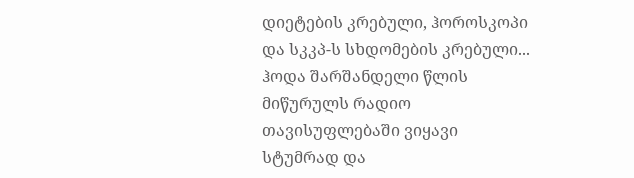დიეტების კრებული, ჰოროსკოპი და სკკპ-ს სხდომების კრებული...
ჰოდა შარშანდელი წლის მიწურულს რადიო თავისუფლებაში ვიყავი სტუმრად და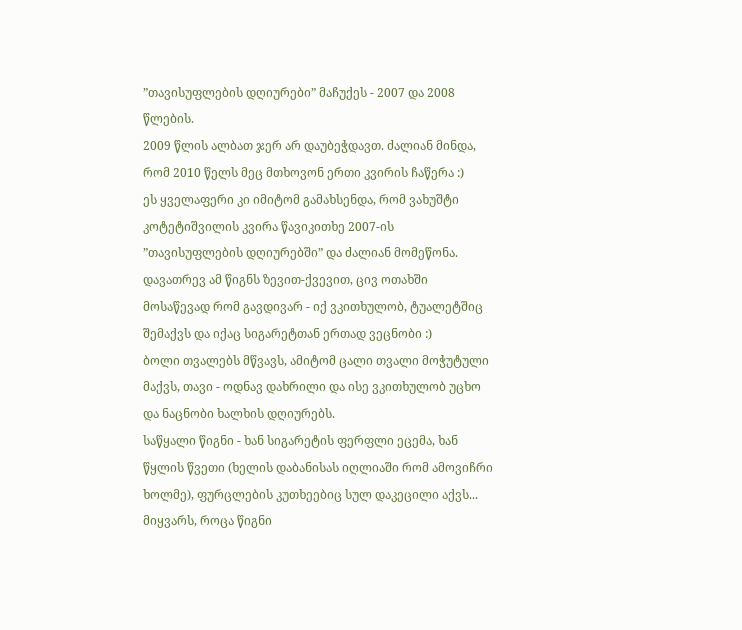”თავისუფლების დღიურები” მაჩუქეს - 2007 და 2008 წლების.
2009 წლის ალბათ ჯერ არ დაუბეჭდავთ. ძალიან მინდა, რომ 2010 წელს მეც მთხოვონ ერთი კვირის ჩაწერა :)
ეს ყველაფერი კი იმიტომ გამახსენდა, რომ ვახუშტი კოტეტიშვილის კვირა წავიკითხე 2007-ის ”თავისუფლების დღიურებში” და ძალიან მომეწონა. დავათრევ ამ წიგნს ზევით-ქვევით, ცივ ოთახში მოსაწევად რომ გავდივარ - იქ ვკითხულობ, ტუალეტშიც შემაქვს და იქაც სიგარეტთან ერთად ვეცნობი :)
ბოლი თვალებს მწვავს, ამიტომ ცალი თვალი მოჭუტული მაქვს, თავი - ოდნავ დახრილი და ისე ვკითხულობ უცხო და ნაცნობი ხალხის დღიურებს.
საწყალი წიგნი - ხან სიგარეტის ფერფლი ეცემა, ხან წყლის წვეთი (ხელის დაბანისას იღლიაში რომ ამოვიჩრი ხოლმე), ფურცლების კუთხეებიც სულ დაკეცილი აქვს...
მიყვარს, როცა წიგნი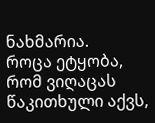ნახმარია.
როცა ეტყობა, რომ ვიღაცას წაკითხული აქვს,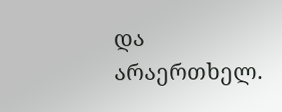და არაერთხელ.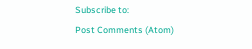Subscribe to:
Post Comments (Atom)